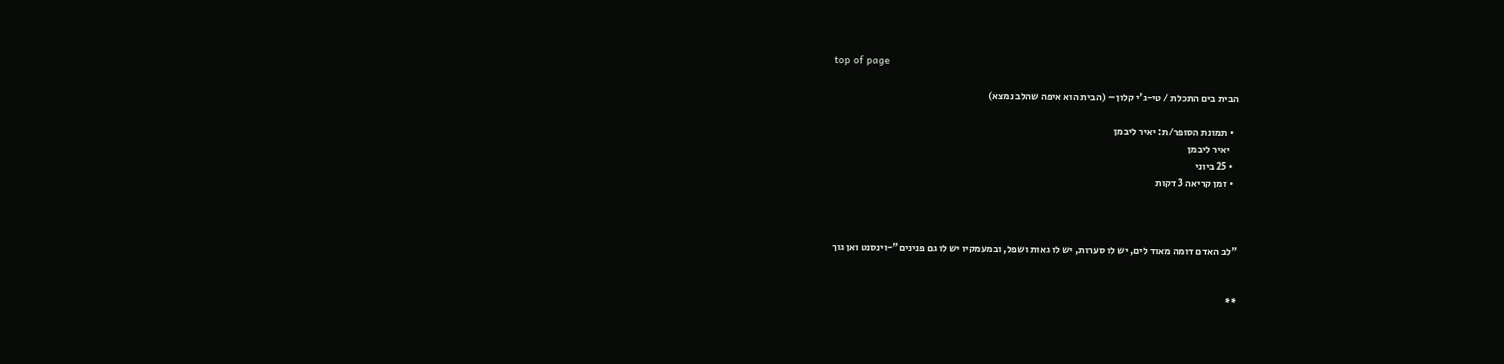top of page

הבית בים התכלת / טי-ג'י קלון – (הבית הוא איפה שהלב נמצא)

  • תמונת הסופר/ת: יאיר ליבמן
    יאיר ליבמן
  • 25 ביוני
  • זמן קריאה 3 דקות



"לב האדם דומה מאוד לים, יש לו סערות, יש לו גאות ושפל, ובמעמקיו יש לו גם פנינים"-וינסנט ואן גוך


**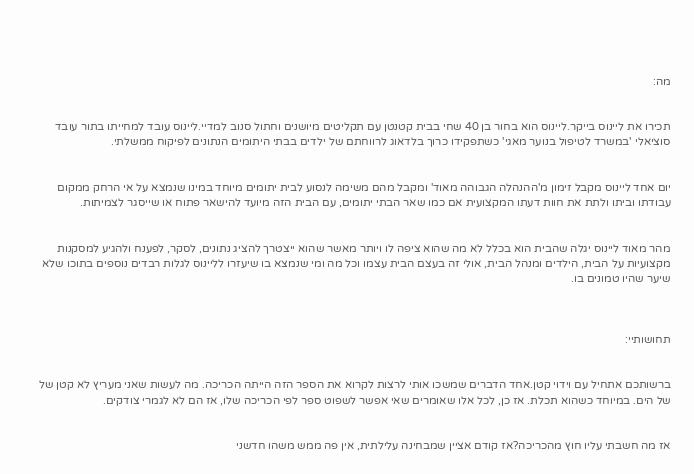מה:


תכירו את ליינוס בייקר.ליינוס הוא בחור בן 40 שחי בבית קטנטן עם תקליטים מיושנים וחתול סנוב למדיי.ליינוס עובד למחייתו בתור עובד סוציאלי 'במשרד לטיפול בנוער מאגי' כשתפקידו כרוך בלדאוג לרווחתם של ילדים בבתי היתומים הנתונים לפיקוח ממשלתי.


יום אחד ליינוס מקבל זימון מ'ההנהלה הגבוהה מאוד' ומקבל מהם משימה לנסוע לבית יתומים מיוחד במינו שנמצא על אי הרחק ממקום עבודתו וביתו ולתת את חוות דעתו המקצועית אם כמו שאר הבתי יתומים, עם הבית הזה מיועד להישאר פתוח או שייסגר לצמיתות.


מהר מאוד ליינוס יגלה שהבית הוא בכלל לא מה שהוא ציפה לו ויותר מאשר שהוא ייצטרך להציג נתונים, לסקר, לפענח ולהגיע למסקנות מקצועיות על הבית, הילדים ומנהל הבית, אולי זה בעצם הבית עצמו וכל מה ומי שנמצא בו שיעזרו לליינוס לגלות רבדים נוספים בתוכו שלא שיער שהיו טמונים בו.



תחושותיי:


ברשותכם אתחיל עם וידוי קטן.אחד הדברים שמשכו אותי לרצות לקרוא את הספר הזה הייתה הכריכה. מה לעשות שאני מעריץ לא קטן של של הים. במיוחד כשהוא תכלת. אז כן, לכל אלו שאומרים שאי אפשר לשפוט ספר לפי הכריכה שלו, אז הם לא לגמרי צודקים.


אז מה חשבתי עליו חוץ מהכריכה?אז קודם אציין שמבחינה עלילתית, אין פה ממש משהו חדשני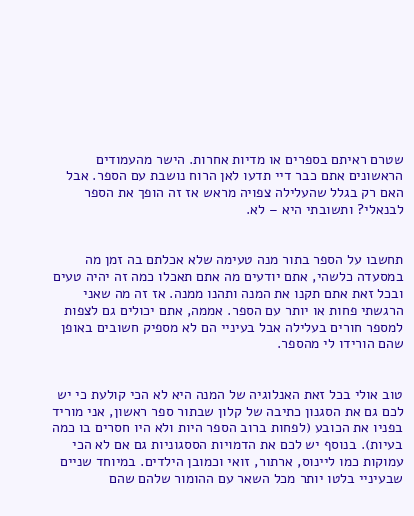שטרם ראיתם בספרים או מדיות אחרות. הישר מהעמודים הראשונים אתם כבר דיי תדעו לאן הרוח נושבת עם הספר. אבל האם רק בגלל שהעלילה צפויה מראש אז זה הופך את הספר לבנאלי? ותשובתי היא – לא.


תחשבו על הספר בתור מנה טעימה שלא אכלתם בה זמן מה במסעדה כלשהי, אתם יודעים מה אתם תאכלו כמה זה יהיה טעים ובכל זאת אתם תקנו את המנה ותהנו ממנה. אז זה מה שאני הרגשתי פחות או יותר עם הספר. אממה, אתם יכולים גם לצפות למספר חורים בעלילה אבל בעיניי הם לא מספיק חשובים באופן שהם הורידו לי מהספר.


טוב אולי בכל זאת האנלוגיה של המנה היא לא הכי קולעת כי יש לכם גם את הסגנון כתיבה של קלון שבתור ספר ראשון, אני מוריד בפניו את הכובע (לפחות ברוב הספר היות ולא היו חסרים בו כמה בעיות). בנוסף יש לכם את הדמויות הססגוניות גם אם לא הכי עמוקות כמו ליינוס, ארתור, זואי וכמובן הילדים. במיוחד שניים שבעיניי בלטו יותר מכל השאר עם ההומור שלהם שהם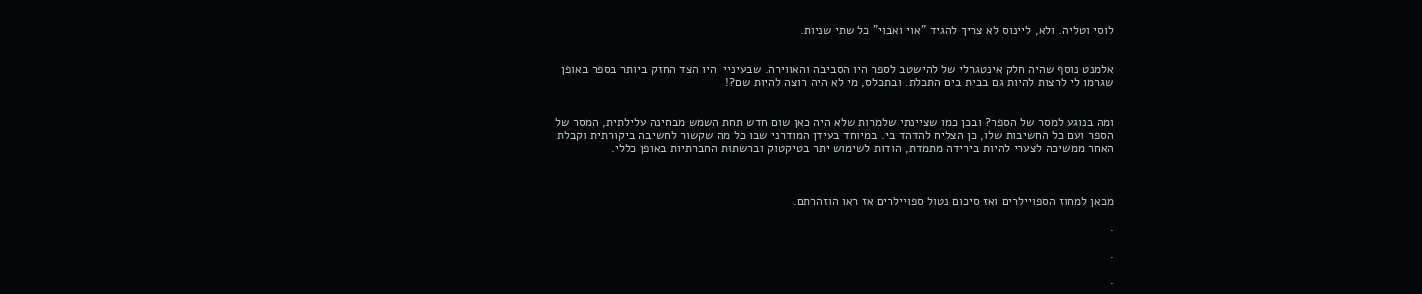לוסי וטליה. ולא, ליינוס לא צריך להגיד "אוי ואבוי" כל שתי שניות.


אלמנט נוסף שהיה חלק אינטגרלי של להישטב לספר היו הסביבה והאווירה. שבעיניי  היו הצד החזק ביותר בספר באופן שגרמו לי לרצות להיות גם בבית בים התכלת. ובתכלס, מי לא היה רוצה להיות שם?!


ומה בנוגע למסר של הספר? ובכן כמו שציינתי שלמרות שלא היה כאן שום חדש תחת השמש מבחינה עלילתית, המסר של הספר ועם כל החשיבות שלו, כן הצליח להדהד בי. במיוחד בעידן המודרני שבו כל מה שקשור לחשיבה ביקורתית וקבלת האחר ממשיכה לצערי להיות בירידה מתמדת, הודות לשימוש יתר בטיקטוק וברשתות החברתיות באופן כללי.



מכאן למחוז הספויילרים ואז סיכום נטול ספויילרים אז ראו הוזהרתם.

.

.

.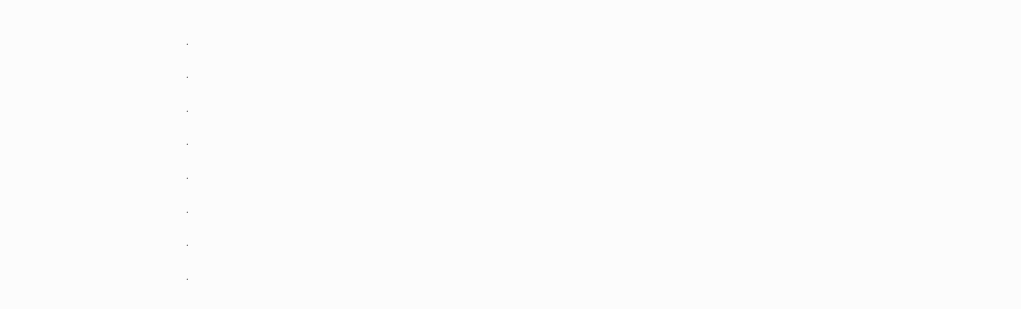.

.

.

.

.

.

.

.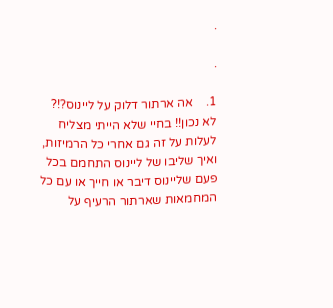.

.

1.    אה ארתור דלוק על ליינוס?!? לא נכון!! בחיי שלא הייתי מצליח לעלות על זה גם אחרי כל הרמיזות, ואיך שליבו של ליינוס התחמם בכל פעם שליינוס דיבר או חייך או עם כל המחמאות שארתור הרעיף על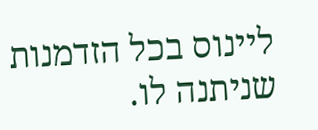ליינוס בכל הזדמנות שניתנה לו.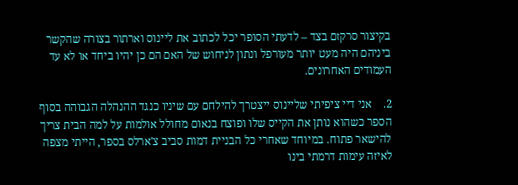בקיצור סרקזם בצד – לדעתי הסופר יכל לכתוב את ליינוס וארתור בצורה שהקשר ביניהם היה מעט יותר מעורפל ונתון לניחוש של האם הם כן יהיו ביחד או לא עד העמודים האחרונים.

2.    אני דיי ציפיתי שליינוס ייצטרך להילחם עם שיניו כנגד ההנהלה הגבוהה בסוף הספר כשהוא נותן את הקייס שלו ופוצח בנאום מחולל אולמות על למה הבית צריך להישאר פתוח. במיוחד שאחרי כל הבניית דמות סביב צ'ארלס בספר, הייתי מצפה לאיזה עימות דרמתי בינו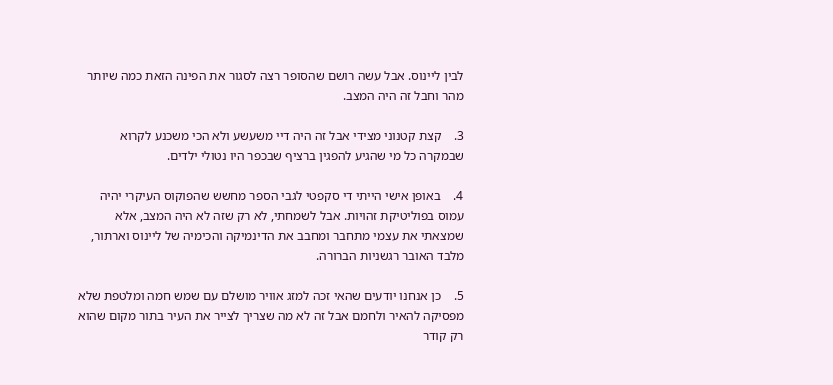לבין ליינוס. אבל עשה רושם שהסופר רצה לסגור את הפינה הזאת כמה שיותר מהר וחבל זה היה המצב.

3.    קצת קטנוני מצידי אבל זה היה דיי משעשע ולא הכי משכנע לקרוא שבמקרה כל מי שהגיע להפגין ברציף שבכפר היו נטולי ילדים.

4.    באופן אישי הייתי די סקפטי לגבי הספר מחשש שהפוקוס העיקרי יהיה עמוס בפוליטיקת זהויות. אבל לשמחתי, לא רק שזה לא היה המצב, אלא שמצאתי את עצמי מתחבר ומחבב את הדינמיקה והכימיה של ליינוס וארתור, מלבד האובר רגשניות הברורה.

5.    כן אנחנו יודעים שהאי זכה למזג אוויר מושלם עם שמש חמה ומלטפת שלא מפסיקה להאיר ולחמם אבל זה לא מה שצריך לצייר את העיר בתור מקום שהוא רק קודר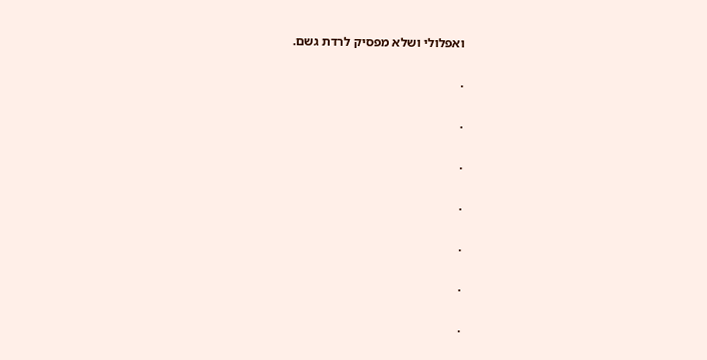ואפלולי ושלא מפסיק לרדת גשם.

.

.

.

.

.

.

.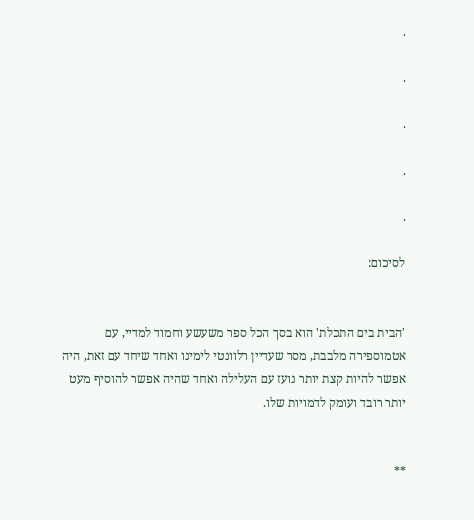.

.

.

.

.

לסיכום:


'הבית בים התכלת' הוא בסך הכל ספר משעשע וחמוד למדיי, עם אטמוספירה מלבבת, מסר שעדיין רלוונטי לימינו ואחד שיחד עם זאת, היה אפשר להיות קצת יותר נועז עם העלילה ואחד שהיה אפשר להוסיף מעט יותר רובד ועומק לדמויות שלו.


**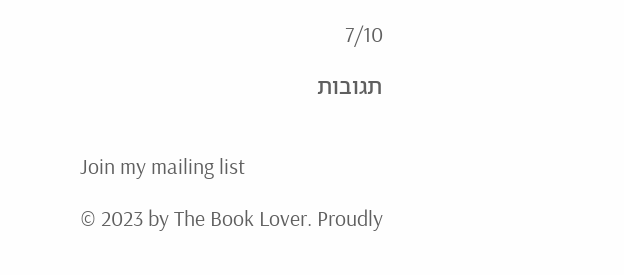7/10

תגובות


Join my mailing list

© 2023 by The Book Lover. Proudly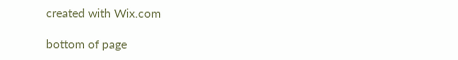created with Wix.com

bottom of page